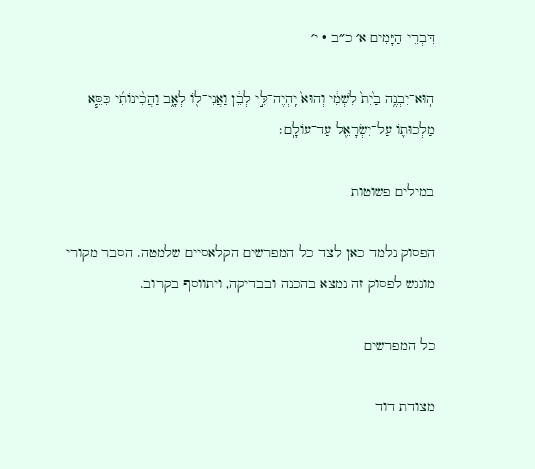דִּבְרֵי הַיָּמִים א׳ כ״ב · י׳

הֽוּא־יִבְנֶ֥ה בַ֙יִת֙ לִשְׁמִ֔י וְהוּא֙ יִֽהְיֶה־לִּ֣י לְבֵ֔ן וַאֲנִי־ל֖וֹ לְאָ֑ב וַהֲכִ֨ינוֹתִ֜י כִּסֵּ֧א מַלְכוּת֛וֹ עַל־יִשְׂרָאֵ֖ל עַד־עוֹלָֽם׃

במילים פשוטות

הפסוק נלמד כאן לצד כל המפרשים הקלאסיים שלמטה. הסבר מקורי מונגש לפסוק זה נמצא בהכנה ובבדיקה, ויתווסף בקרוב.

כל המפרשים

מצודת דוד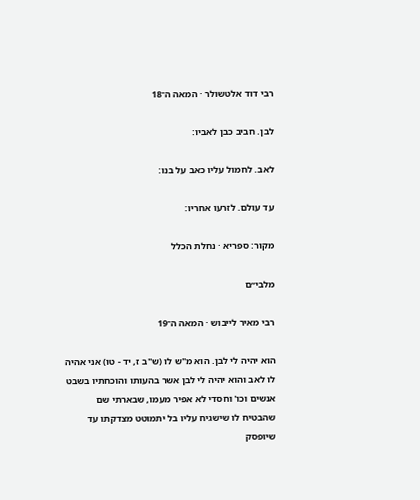רבי דוד אלטשולר · המאה ה־18

לבן. חביב כבן לאביו:

לאב. לחמול עליו כאב על בנו:

עד עולם. לזרעו אחריו:

מקור: ספריא · נחלת הכלל

מלבי״ם

רבי מאיר לייבוש · המאה ה־19

הוא יהיה לי לבן. הוא מ"ש לו (ש"ב ז, יד - טו) אני אהיה לו לאב והוא יהיה לי לבן אשר בהעותו והוכחתיו בשבט אנשים וכו' וחסדי לא אפיר מעמו, שבארתי שם שהבטיח לו שישגיח עליו בל יתמוטט מצדקתו עד שיופסק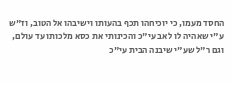החסד מעמו, כי יוכיחהו תכף בהעותו וישיבהו אל הטוב, וז"ש ע"י שאהיה לו לאב עי"כ והכינותי את כסא מלכותו עד עולם, וגם ר"ל שע"י שיבנה הבית עי"כ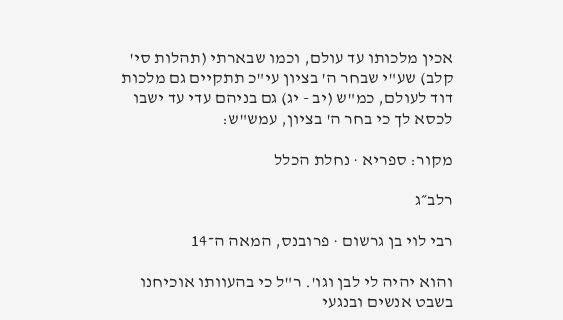אכין מלכותו עד עולם, וכמו שבארתי (תהלות סי' קלב) שע"י שבחר ה' בציון עי"כ תתקיים גם מלכות דוד לעולם, כמ"ש (יב - יג) גם בניהם עדי עד ישבו לכסא לך כי בחר ה' בציון, עמש"ש:

מקור: ספריא · נחלת הכלל

רלב״ג

רבי לוי בן גרשום · פרובנס, המאה ה־14

והוא יהיה לי לבן וגו'. ר"ל כי בהעוותו אוכיחנו בשבט אנשים ובנגעי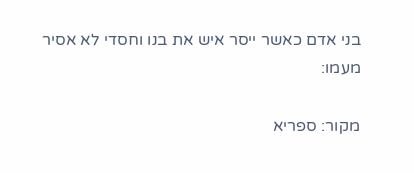בני אדם כאשר ייסר איש את בנו וחסדי לא אסיר מעמו:

מקור: ספריא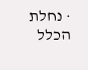· נחלת הכלל